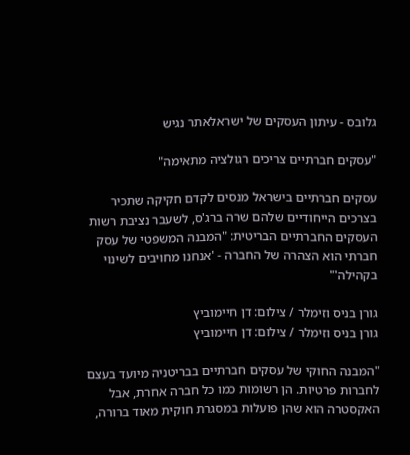גלובס - עיתון העסקים של ישראלאתר נגיש

"עסקים חברתיים צריכים רגולציה מתאימה"

עסקים חברתיים בישראל מנסים לקדם חקיקה שתכיר בצרכים הייחודיים שלהם שרה ברג'ס, לשעבר נציבת רשות העסקים החברתיים הבריטית: "המבנה המשפטי של עסק חברתי הוא הצהרה של החברה - 'אנחנו מחויבים לשינוי בקהילה'"

גורן בניס וזימלר / צילום: דן חיימוביץ
גורן בניס וזימלר / צילום: דן חיימוביץ

"המבנה החוקי של עסקים חברתיים בבריטניה מיועד בעצם לחברות פרטיות. הן רשומות כמו כל חברה אחרת, אבל האקסטרה הוא שהן פועלות במסגרת חוקית מאוד ברורה,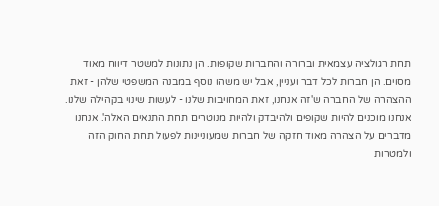תחת רגולציה עצמאית וברורה והחברות שקופות. הן נתונות למשטר דיווח מאוד מסוים. הן חברות לכל דבר ועניין, אבל יש משהו נוסף במבנה המשפטי שלהן - זאת ההצהרה של החברה ש'זה אנחנו, זאת המחויבות שלנו - לעשות שינוי בקהילה שלנו. אנחנו מוכנים להיות שקופים ולהיבדק ולהיות מנוטרים תחת התנאים האלה'. אנחנו מדברים על הצהרה מאוד חזקה של חברות שמעוניינות לפעול תחת החוק הזה ולמטרות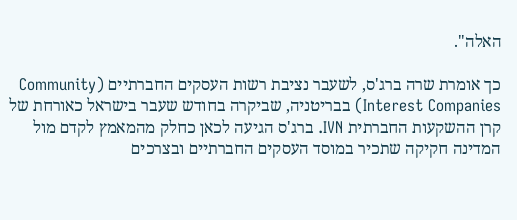האלה".

כך אומרת שרה ברג'ס, לשעבר נציבת רשות העסקים החברתיים (Community Interest Companies) בבריטניה, שביקרה בחודש שעבר בישראל כאורחת של קרן ההשקעות החברתית IVN. ברג'ס הגיעה לכאן כחלק מהמאמץ לקדם מול המדינה חקיקה שתכיר במוסד העסקים החברתיים ובצרכים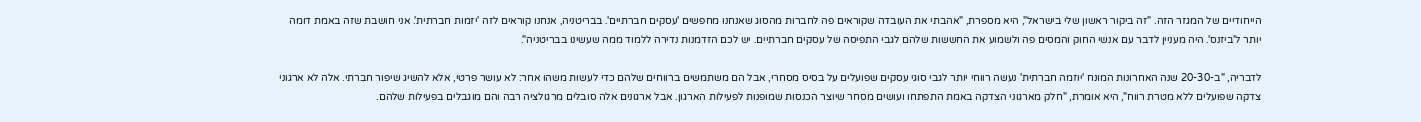הייחודיים של המגזר הזה. "זה ביקור ראשון שלי בישראל", היא מספרת, "אהבתי את העובדה שקוראים פה לחברות מהסוג שאנחנו מחפשים 'עסקים חברתיים'. בבריטניה, אנחנו קוראים לזה 'יזמות חברתית'. אני חושבת שזה באמת דומה יותר ל'ביזנס'. היה מעניין לדבר עם אנשי החוק והמסים פה ולשמוע את החששות שלהם לגבי התפיסה של עסקים חברתיים. יש לכם הזדמנות נדירה ללמוד ממה שעשינו בבריטניה".

לדבריה, "ב-20-30 שנה האחרונות המונח 'יוזמה חברתית' נעשה רווחי יותר לגבי סוגי עסקים שפועלים על בסיס מסחרי, אבל הם משתמשים ברווחים שלהם כדי לעשות משהו אחר: לא עושר פרטי, אלא להשיג שיפור חברתי. אלה לא ארגוני צדקה שפועלים ללא מטרת רווח", היא אומרת, "חלק מארגוני הצדקה באמת התפתחו ועושים מסחר שיוצר הכנסות שמופנות לפעילות הארגון. אבל ארגונים אלה סובלים מרגולציה רבה והם מוגבלים בפעילות שלהם.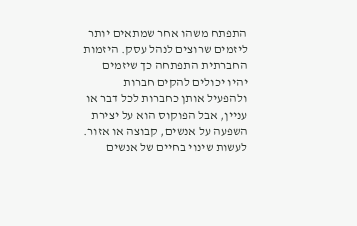התפתח משהו אחר שמתאים יותר ליזמים שרוצים לנהל עסק. היזמות החברתית התפתחה כך שיזמים יהיו יכולים להקים חברות ולהפעיל אותן כחברות לכל דבר או עניין, אבל הפוקוס הוא על יצירת השפעה על אנשים, קבוצה או אזור. לעשות שינוי בחיים של אנשים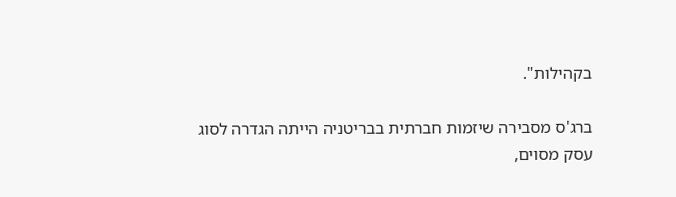בקהילות".

ברג'ס מסבירה שיזמות חברתית בבריטניה הייתה הגדרה לסוג עסק מסוים,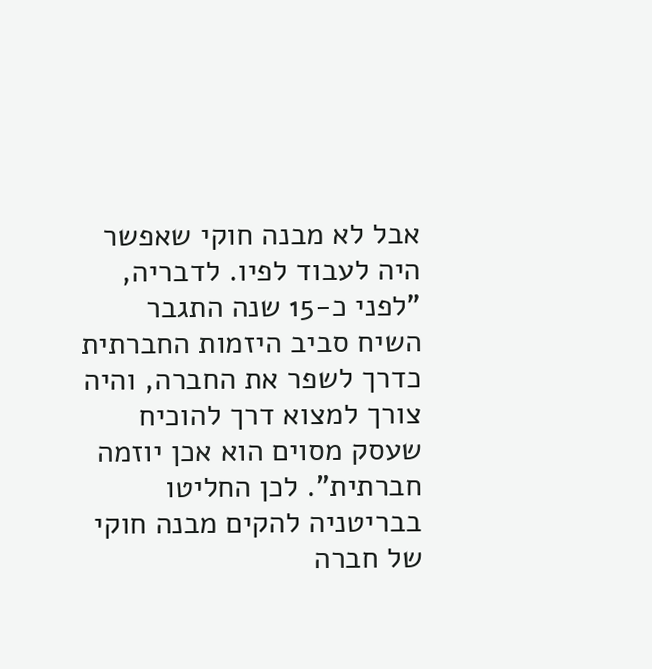אבל לא מבנה חוקי שאפשר היה לעבוד לפיו. לדבריה, "לפני כ-15 שנה התגבר השיח סביב היזמות החברתית כדרך לשפר את החברה, והיה צורך למצוא דרך להוכיח שעסק מסוים הוא אכן יוזמה חברתית". לכן החליטו בבריטניה להקים מבנה חוקי של חברה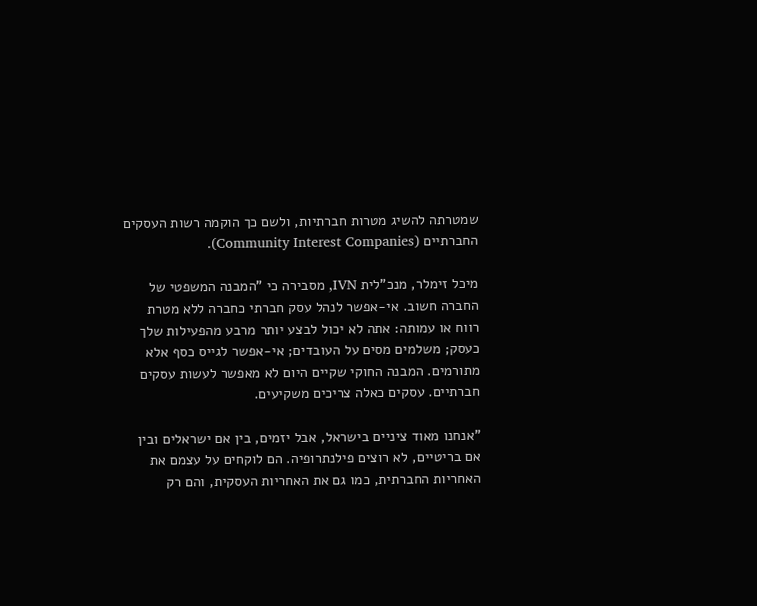שמטרתה להשיג מטרות חברתיות, ולשם כך הוקמה רשות העסקים החברתיים (Community Interest Companies).

מיכל זימלר, מנכ"לית IVN, מסבירה כי "המבנה המשפטי של החברה חשוב. אי-אפשר לנהל עסק חברתי כחברה ללא מטרת רווח או עמותה: אתה לא יכול לבצע יותר מרבע מהפעילות שלך כעסק; משלמים מסים על העובדים; אי-אפשר לגייס כסף אלא מתורמים. המבנה החוקי שקיים היום לא מאפשר לעשות עסקים חברתיים. עסקים כאלה צריכים משקיעים.

"אנחנו מאוד ציניים בישראל, אבל יזמים, בין אם ישראלים ובין אם בריטיים, לא רוצים פילנתרופיה. הם לוקחים על עצמם את האחריות החברתית, כמו גם את האחריות העסקית, והם רק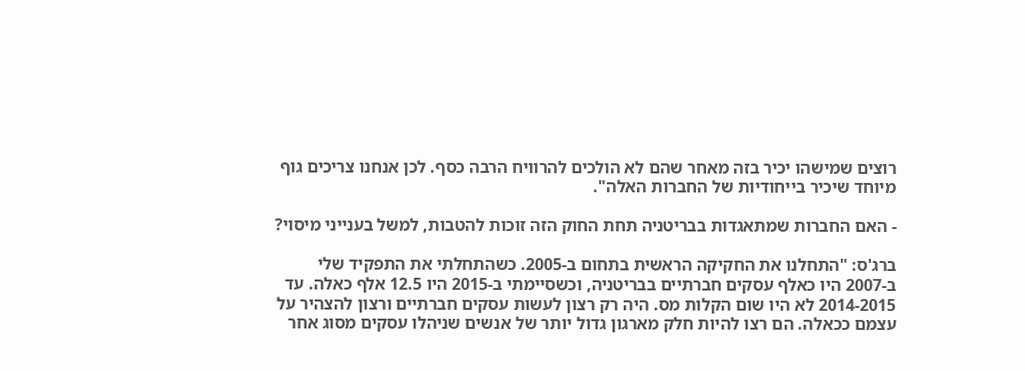רוצים שמישהו יכיר בזה מאחר שהם לא הולכים להרוויח הרבה כסף. לכן אנחנו צריכים גוף מיוחד שיכיר בייחודיות של החברות האלה".

- האם החברות שמתאגדות בבריטניה תחת החוק הזה זוכות להטבות, למשל בענייני מיסוי?

ברג'ס: "התחלנו את החקיקה הראשית בתחום ב-2005. כשהתחלתי את התפקיד שלי ב-2007 היו כאלף עסקים חברתיים בבריטניה, וכשסיימתי ב-2015 היו 12.5 אלף כאלה. עד 2014-2015 לא היו שום הקלות מס. היה רק רצון לעשות עסקים חברתיים ורצון להצהיר על עצמם ככאלה. הם רצו להיות חלק מארגון גדול יותר של אנשים שניהלו עסקים מסוג אחר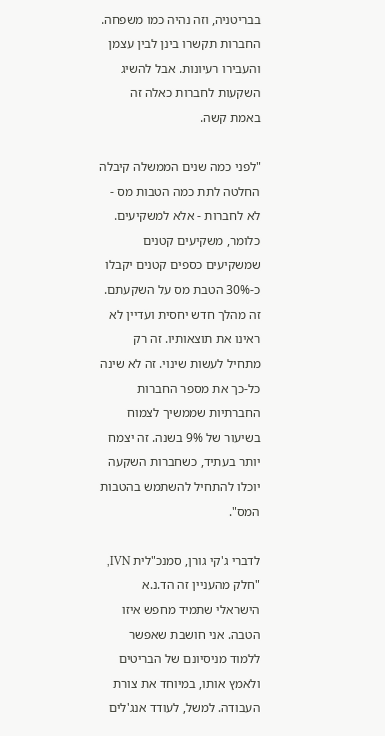בבריטניה, וזה נהיה כמו משפחה. החברות תקשרו בינן לבין עצמן והעבירו רעיונות. אבל להשיג השקעות לחברות כאלה זה באמת קשה.

"לפני כמה שנים הממשלה קיבלה החלטה לתת כמה הטבות מס - לא לחברות - אלא למשקיעים. כלומר, משקיעים קטנים שמשקיעים כספים קטנים יקבלו כ-30% הטבת מס על השקעתם. זה מהלך חדש יחסית ועדיין לא ראינו את תוצאותיו. זה רק מתחיל לעשות שינוי. זה לא שינה כל-כך את מספר החברות החברתיות שממשיך לצמוח בשיעור של 9% בשנה. זה יצמח יותר בעתיד, כשחברות השקעה יוכלו להתחיל להשתמש בהטבות המס".

לדברי ג'קי גורן, סמנכ"לית IVN, "חלק מהעניין זה הד.נ.א הישראלי שתמיד מחפש איזו הטבה. אני חושבת שאפשר ללמוד מניסיונם של הבריטים ולאמץ אותו, במיוחד את צורת העבודה. למשל, לעודד אנג'לים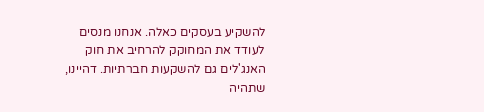להשקיע בעסקים כאלה. אנחנו מנסים לעודד את המחוקק להרחיב את חוק האנג'לים גם להשקעות חברתיות. דהיינו, שתהיה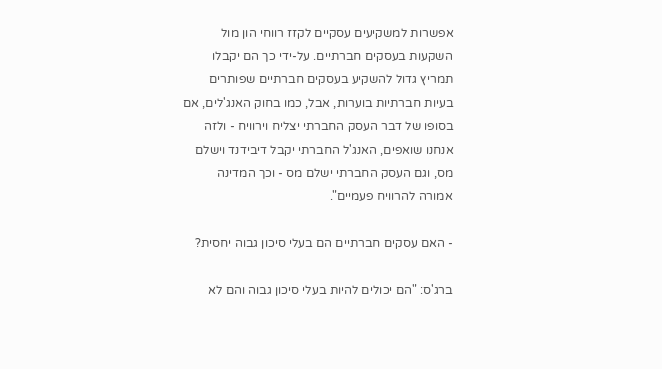אפשרות למשקיעים עסקיים לקזז רווחי הון מול השקעות בעסקים חברתיים. על-ידי כך הם יקבלו תמריץ גדול להשקיע בעסקים חברתיים שפותרים בעיות חברתיות בוערות, אבל, כמו בחוק האנג'לים, אם בסופו של דבר העסק החברתי יצליח וירוויח - ולזה אנחנו שואפים, האנג'ל החברתי יקבל דיבידנד וישלם מס, וגם העסק החברתי ישלם מס - וכך המדינה אמורה להרוויח פעמיים".

- האם עסקים חברתיים הם בעלי סיכון גבוה יחסית?

ברג'ס: "הם יכולים להיות בעלי סיכון גבוה והם לא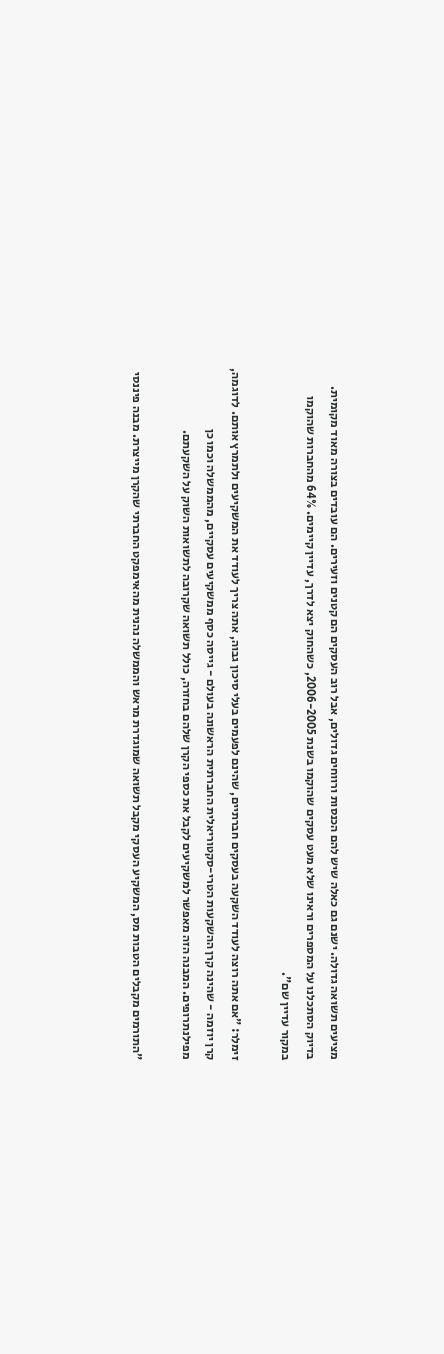מציעים תשואה גדולה. ישנם גם כאלה שיש להם הכנסות ורווחים גדולים, אבל רוב העסקים הם קטנים וזעירים. הם עובדים בצורה מאוד מקומית. בדיוק הסתכלנו על המספרים וראינו שלא מעט עסקים שהוקמו בשנת 2006-2005, כשהחוק יצא לדרך, עדיין קיימים. 64% מהחברות שהוקמו במקור עדיין שם".

זימלר: "אם אתה רוצה לעודד השקעה בעסקים חברתיים, שהינם לפעמים בעלי סיכון גבוה, אתה צריך לעודד את המשקיעים ולתמרץ אותם. לדוגמה, קרן יוזמה - שהינה קרן ההשקעות הטרי-סקטוריאלית החברתית הראשונה בעולם - גייסה כסף ממשקיעים עסקיים, מהממשלה וכמו כן מפילנתרופים. המבנה הזה מאפשר למשקיעים לקבל את כספי הקרן שלהם בחזרה, כולל תשואה שקרובה לתשואות השוק על השקעתם.

"התורמים מקבלים הטבות מס, המשקיע העסקי מקבל תשואה שמוגדרת מראש והממשלה נהנית מהאימפקט החברתי שהקרן מייצרת. מבנה פיננסי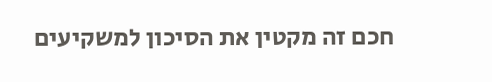חכם זה מקטין את הסיכון למשקיעים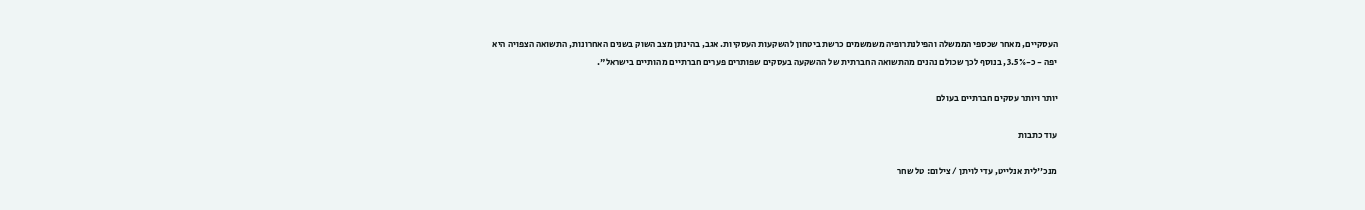העסקיים, מאחר שכספי הממשלה והפילנתרופיה משמשמים כרשת ביטחון להשקעות העסקיות. אגב, בהינתן מצב השוק בשנים האחרונות, התשואה הצפויה היא יפה - כ-3.5%, בנוסף לכך שכולם נהנים מהתשואה החברתית של ההשקעה בעסקים שפותרים פערים חברתיים מהותיים בישראל".

יותר ויותר עסקים חברתיים בעולם

עוד כתבות

מנכ''לית אנלייט, עדי לויתן / צילום: טל שחר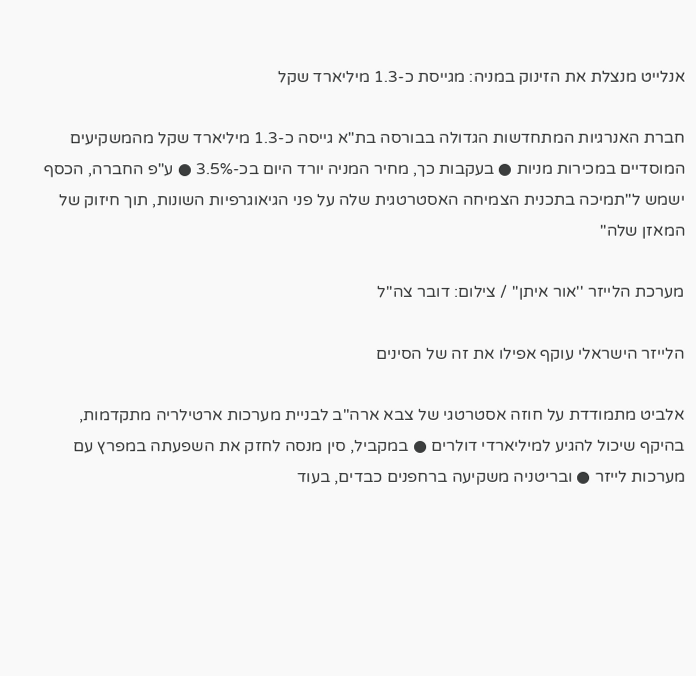אנלייט מנצלת את הזינוק במניה: מגייסת כ-1.3 מיליארד שקל

חברת האנרגיות המתחדשות הגדולה בבורסה בת"א גייסה כ-1.3 מיליארד שקל מהמשקיעים המוסדיים במכירות מניות ● בעקבות כך, מחיר המניה יורד היום בכ-3.5% ● ע"פ החברה, הכסף ישמש ל"תמיכה בתכנית הצמיחה האסטרטגית שלה על פני הגיאוגרפיות השונות, תוך חיזוק של המאזן שלה"

מערכת הלייזר ''אור איתן'' / צילום: דובר צה''ל

הלייזר הישראלי עוקף אפילו את זה של הסינים

אלביט מתמודדת על חוזה אסטרטגי של צבא ארה"ב לבניית מערכות ארטילריה מתקדמות, בהיקף שיכול להגיע למיליארדי דולרים ● במקביל, סין מנסה לחזק את השפעתה במפרץ עם מערכות לייזר ● ובריטניה משקיעה ברחפנים כבדים, בעוד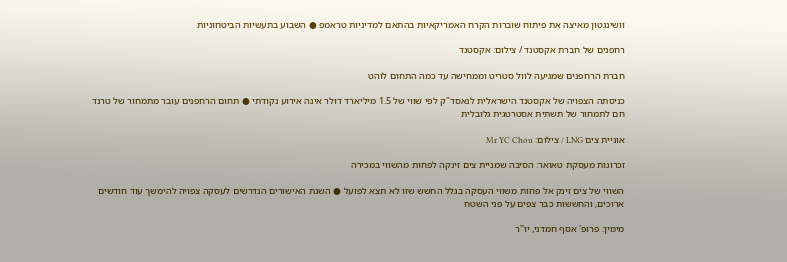וושינגטון מאיצה את פיתוח שוברות הקרח האמריקאיות בהתאם למדיניות טראמפ ● השבוע בתעשיות הביטחוניות

רחפנים של חברת אקסטנד / צילום: אקסטנד

חברת הרחפנים שמגיעה לוול סטריט וממחישה עד כמה התחום לוהט

כניסתה הצפויה של אקסטנד הישראלית לנאסד"ק לפי שווי של 1.5 מיליארד דולר אינה אירוע נקודתי ● תחום הרחפנים עובר מתמחור של טרנד חם לתמחור של תשתית אסטרטגית גלובלית

אוניית צים LNG / צילום: Mr YC Chou

זכרונות מעסקת טאואר: הסיבה שמניית צים זינקה לפחות מהשווי במכירה

השווי של צים זינק אל פחות משווי העסקה בגלל החשש שזו לא תצא לפועל ● השגת האישורים הנדרשים לעסקה צפויה להימשך עוד חודשים ארוכים, והחששות כבר צפים על פני השטח

מימין: פרופ' אסף חמדני, יו''ר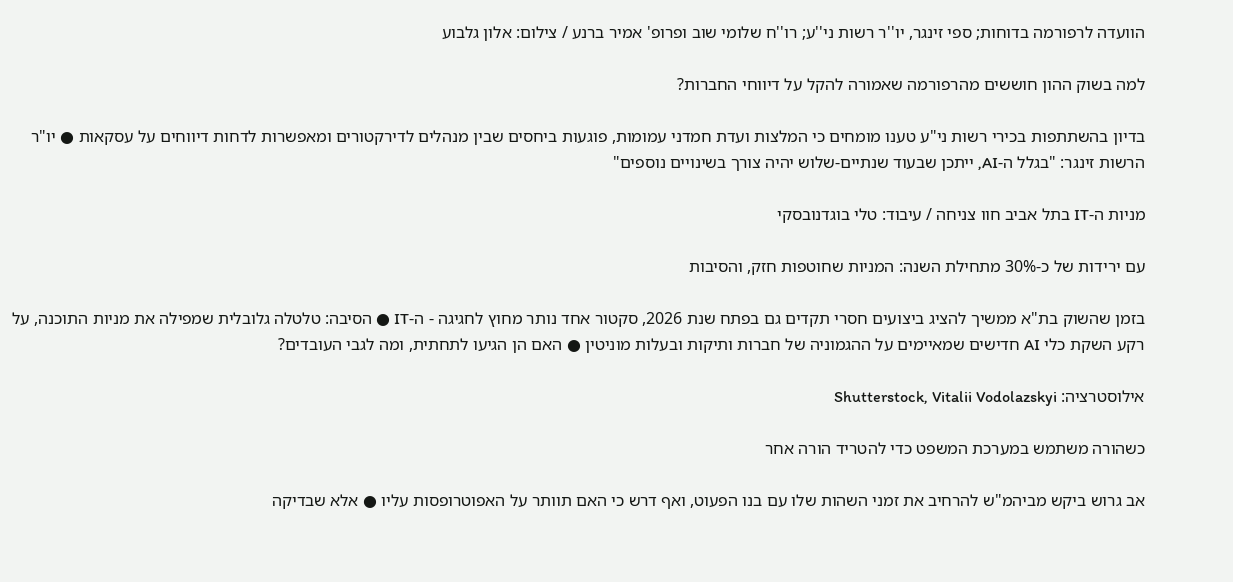הוועדה לרפורמה בדוחות; ספי זינגר, יו''ר רשות ני''ע; רו''ח שלומי שוב ופרופ' אמיר ברנע / צילום: אלון גלבוע

למה בשוק ההון חוששים מהרפורמה שאמורה להקל על דיווחי החברות?

בדיון בהשתתפות בכירי רשות ני"ע טענו מומחים כי המלצות ועדת חמדני עמומות, פוגעות ביחסים שבין מנהלים לדירקטורים ומאפשרות לדחות דיווחים על עסקאות ● יו"ר הרשות זינגר: "בגלל ה-AI, ייתכן שבעוד שנתיים-שלוש יהיה צורך בשינויים נוספים"

מניות ה-IT בתל אביב חוו צניחה / עיבוד: טלי בוגדנובסקי

עם ירידות של כ-30% מתחילת השנה: המניות שחוטפות חזק, והסיבות

בזמן שהשוק בת"א ממשיך להציג ביצועים חסרי תקדים גם בפתח שנת 2026, סקטור אחד נותר מחוץ לחגיגה - ה-IT ● הסיבה: טלטלה גלובלית שמפילה את מניות התוכנה, על רקע השקת כלי AI חדישים שמאיימים על ההגמוניה של חברות ותיקות ובעלות מוניטין ● האם הן הגיעו לתחתית, ומה לגבי העובדים?

אילוסטרציה: Shutterstock, Vitalii Vodolazskyi

כשהורה משתמש במערכת המשפט כדי להטריד הורה אחר

אב גרוש ביקש מביהמ"ש להרחיב את זמני השהות שלו עם בנו הפעוט, ואף דרש כי האם תוותר על האפוטרופסות עליו ● אלא שבדיקה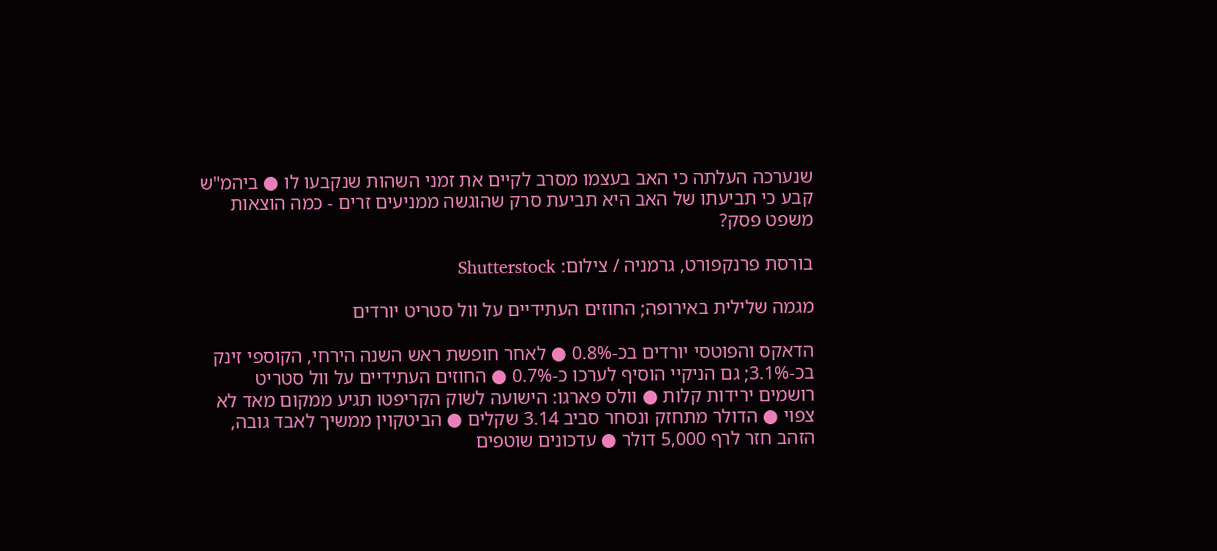שנערכה העלתה כי האב בעצמו מסרב לקיים את זמני השהות שנקבעו לו ● ביהמ"ש קבע כי תביעתו של האב היא תביעת סרק שהוגשה ממניעים זרים - כמה הוצאות משפט פסק?

בורסת פרנקפורט, גרמניה / צילום: Shutterstock

מגמה שלילית באירופה; החוזים העתידיים על וול סטריט יורדים

הדאקס והפוטסי יורדים בכ-0.8% ● לאחר חופשת ראש השנה הירחי, הקוספי זינק בכ-3.1%; גם הניקיי הוסיף לערכו כ-0.7% ● החוזים העתידיים על וול סטריט רושמים ירידות קלות ● וולס פארגו: הישועה לשוק הקריפטו תגיע ממקום מאד לא צפוי ● הדולר מתחזק ונסחר סביב 3.14 שקלים ● הביטקוין ממשיך לאבד גובה, הזהב חזר לרף 5,000 דולר ● עדכונים שוטפים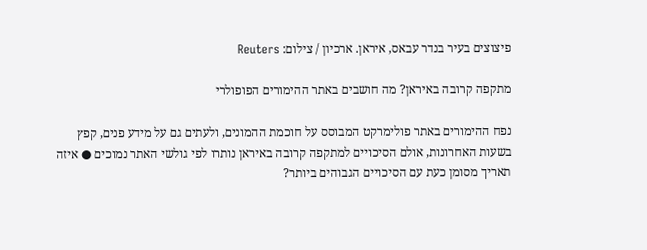פיצוצים בעיר בנדר עבאס, איראן. ארכיון / צילום: Reuters

מתקפה קרובה באיראן? מה חושבים באתר ההימורים הפופולרי

נפח ההימורים באתר פולימרקט המבוסס על חוכמת ההמונים, ולעתים גם על מידע פנים, קפץ בשעות האחרונות, אולם הסיכויים למתקפה קרובה באיראן נותרו לפי גולשי האתר נמוכים ● איזה תאריך מסומן כעת עם הסיכויים הגבוהים ביותר?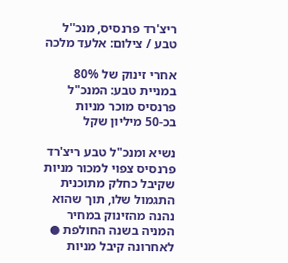ריצ'רד פרנסיס, מנכ''ל טבע / צילום: אלעד מלכה

אחרי זינוק של 80% במניית טבע: המנכ"ל פרנסיס מוכר מניות בכ-50 מיליון שקל

נשיא ומנכ"ל טבע ריצ'רד פרנסיס צפוי למכור מניות שקיבל כחלק מתוכנית התגמול שלו, תוך שהוא נהנה מהזינוק במחיר המניה בשנה החולפת ● לאחרונה קיבל מניות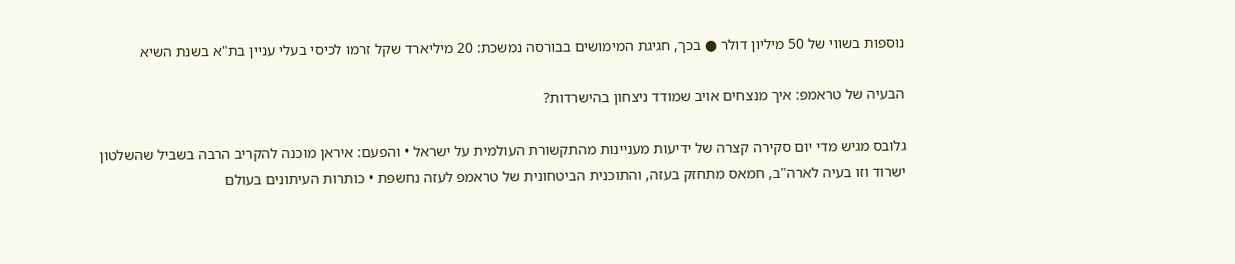נוספות בשווי של 50 מיליון דולר ● בכך, חגיגת המימושים בבורסה נמשכת: 20 מיליארד שקל זרמו לכיסי בעלי עניין בת"א בשנת השיא

הבעיה של טראמפ: איך מנצחים אויב שמודד ניצחון בהישרדות?

גלובס מגיש מדי יום סקירה קצרה של ידיעות מעניינות מהתקשורת העולמית על ישראל • והפעם: איראן מוכנה להקריב הרבה בשביל שהשלטון ישרוד וזו בעיה לארה"ב, חמאס מתחזק בעזה, והתוכנית הביטחונית של טראמפ לעזה נחשפת • כותרות העיתונים בעולם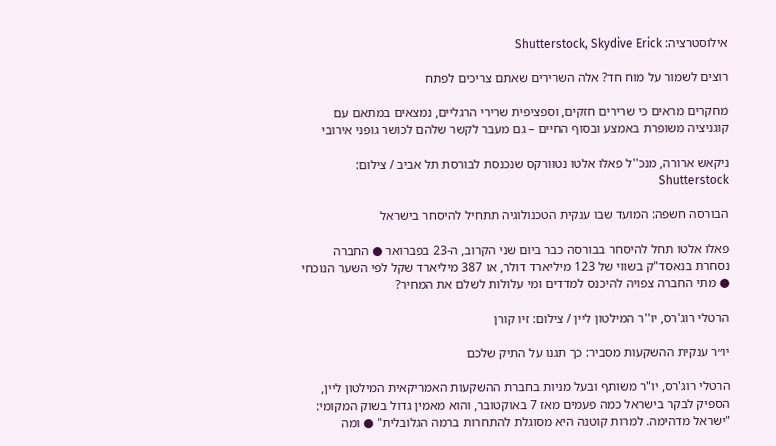אילוסטרציה: Shutterstock, Skydive Erick

רוצים לשמור על מוח חד? אלה השרירים שאתם צריכים לפתח

מחקרים מראים כי שרירים חזקים, וספציפית שרירי הרגליים, נמצאים במתאם עם קוגניציה משופרת באמצע ובסוף החיים – גם מעבר לקשר שלהם לכושר גופני אירובי

ניקאש ארורה, מנכ''ל פאלו אלטו נטוורקס שנכנסת לבורסת תל אביב / צילום: Shutterstock

הבורסה חשפה: המועד שבו ענקית הטכנולוגיה תתחיל להיסחר בישראל

פאלו אלטו תחל להיסחר בבורסה כבר ביום שני הקרוב, ה-23 בפברואר ● החברה נסחרת בנאסד"ק בשווי של 123 מיליארד דולר, או 387 מיליארד שקל לפי השער הנוכחי ● מתי החברה צפויה להיכנס למדדים ומי עלולות לשלם את המחיר?

הרטלי רוג'רס, יו''ר המילטון ליין / צילום: זיו קורן

יו״ר ענקית ההשקעות מסביר: כך תגנו על התיק שלכם

הרטלי רוג'רס, יו"ר משותף ובעל מניות בחברת ההשקעות האמריקאית המילטון ליין, הספיק לבקר בישראל כמה פעמים מאז 7 באוקטובר, והוא מאמין גדול בשוק המקומי: "ישראל מדהימה. למרות קוטנה היא מסוגלת להתחרות ברמה הגלובלית" ● ומה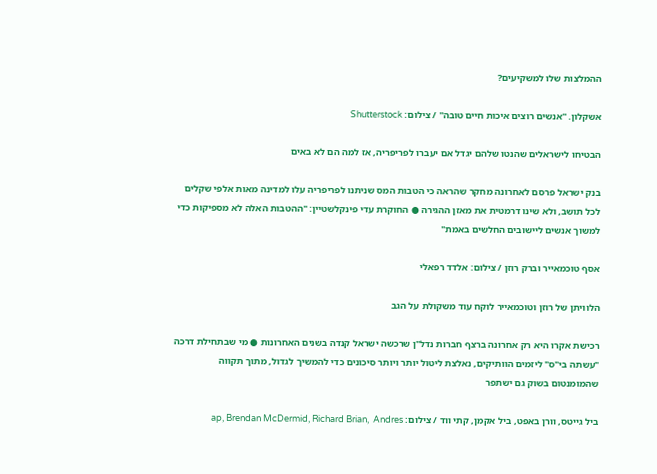ההמלצות שלו למשקיעים?

אשקלון. ''אנשים רוצים איכות חיים טובה'' / צילום: Shutterstock

הבטיחו לישראלים שהנטו שלהם יגדל אם יעברו לפריפריה, אז למה הם לא באים

בנק ישראל פרסם לאחרונה מחקר שהראה כי הטבות המס שניתנו לפריפריה עלו למדינה מאות אלפי שקלים לכל תושב, ולא שינו דרמטית את מאזן ההגירה ● החוקרת עדי פינקלשטיין: "ההטבות האלה לא מספיקות כדי למשוך אנשים ליישובים החלשים באמת"

אסף טוכמאייר וברק רוזן / צילום: אלדד רפאלי

הלוויתן של רוזן וטוכמאייר לוקח עוד משקולת על הגב

רכישת אקרו היא רק אחרונה ברצף חברות נדל"ן שרכשה ישראל קנדה בשנים האחרונות ● מי שבתחילת דרכה "עשתה בי"ס" ליזמים הוותיקים, נאלצת ליטול יותר ויותר סיכונים כדי להמשיך לגדול, מתוך תקווה שהמומנטום בשוק גם ישתפר

ביל גייטס, וורן באפט, ביל אקמן, קתי ווד / צילום: ap, Brendan McDermid, Richard Brian,  Andres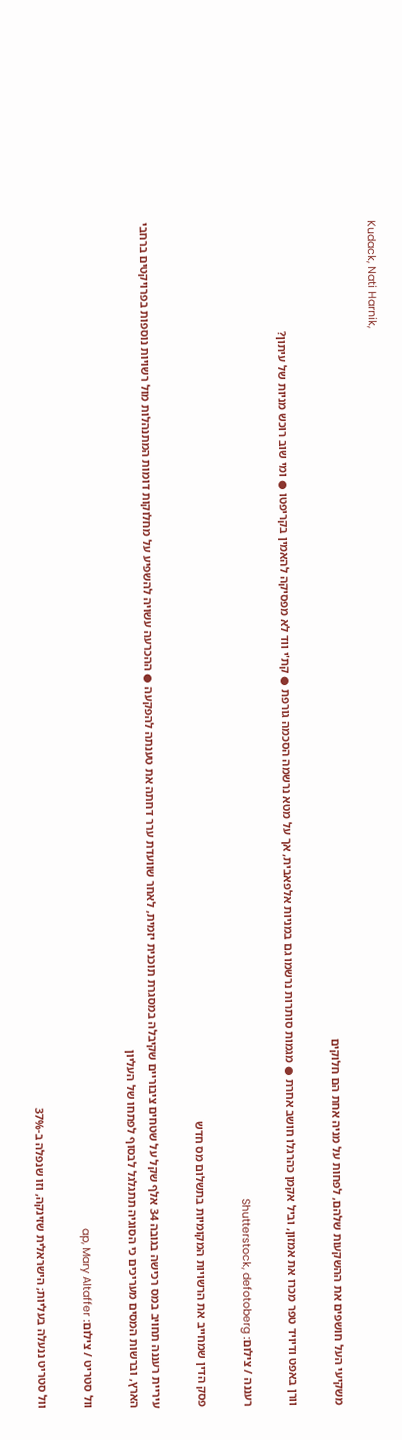Kudack, Nati Harnik,

משקיעי העל חושפים את ההשקעות שלהם, לפחות על מניה אחת הם חלוקים

וורן באפט ודיויד טפר מכרו את אמזון, וביל אקמן כהרגלו חושב אחרת ● מגמות סותרות נרשמו גם במניות אלפאבית, אך על מטא נרשמה הסכמה גורפת ● קת'י ווד לא מפסיקה להאמין בקריפטו ● ומי שוב רוכש מניות של עיתון?

רעננה / צילום: Shutterstock, defotoberg

פסק הדין שמחייב את הרשויות המקומיות בתשלום מס חדש

עיריית רעננה תחויב במס רכישה בגובה 34 אלף שקל על שטחים ציבוריים שקיבלה במסגרת תוכנית יזמית, לאחר שוועדת ערר דחתה את טענתה להפקעה ● ההכרעה עשויה להשפיע על מחלוקות דומות המתנהלות מול רשויות נוספות בפרויקטים ברחבי הארץ, וברשות המסים מעריכים כי הסוגיה תתגלגל לבסוף לפתחו של העליון

וול סטריט / צילום: ap, Mary Altaffer

וול סטריט ננעלה בעליות; הישראלית שזינקה, וזו שנפלה ב-37%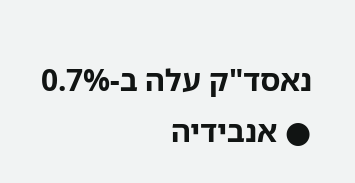נאסד"ק עלה ב-0.7% ● אנבידיה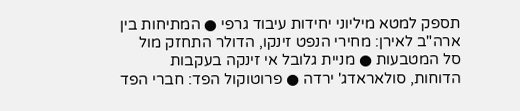תספק למטא מיליוני יחידות עיבוד גרפי ● המתיחות בין ארה"ב לאירן: מחירי הנפט זינקו, הדולר התחזק מול סל המטבעות ● מניית גלובל אי זינקה בעקבות הדוחות, סולאראדג' ירדה ● פרוטוקול הפד: חברי הפד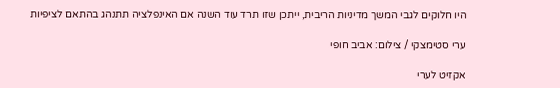היו חלוקים לגבי המשך מדיניות הריבית, ייתכן שזו תרד עוד השנה אם האינפלציה תתנהג בהתאם לציפיות

ערי סטימצקי / צילום: אביב חופי

אקזיט לערי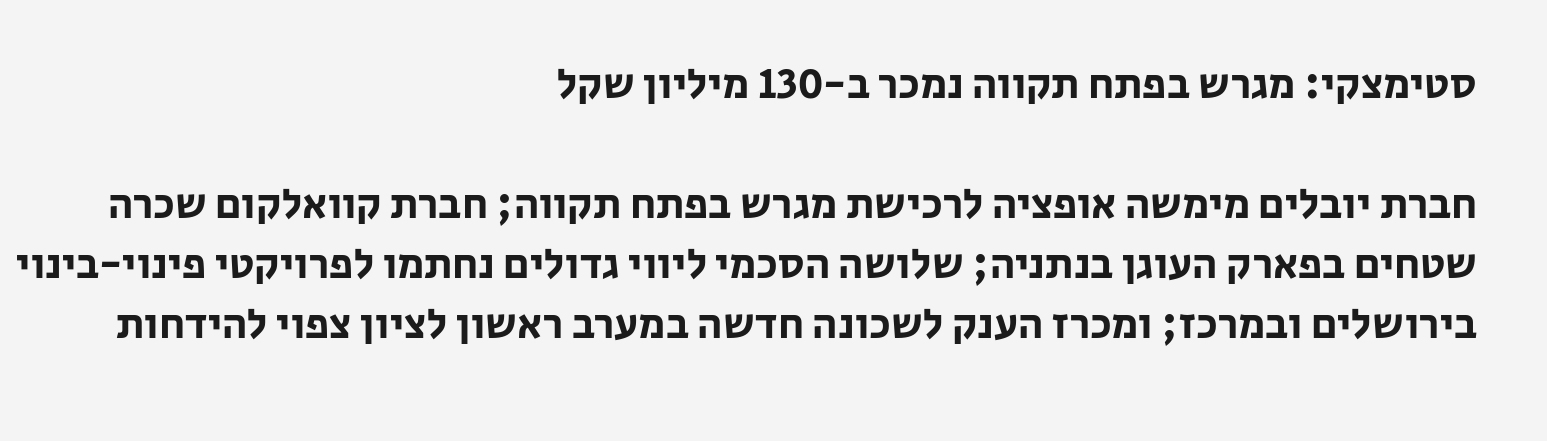סטימצקי: מגרש בפתח תקווה נמכר ב-130 מיליון שקל

חברת יובלים מימשה אופציה לרכישת מגרש בפתח תקווה; חברת קוואלקום שכרה שטחים בפארק העוגן בנתניה; שלושה הסכמי ליווי גדולים נחתמו לפרויקטי פינוי-בינוי בירושלים ובמרכז; ומכרז הענק לשכונה חדשה במערב ראשון לציון צפוי להידחות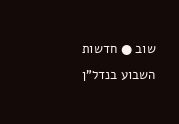שוב ● חדשות השבוע בנדל"ן